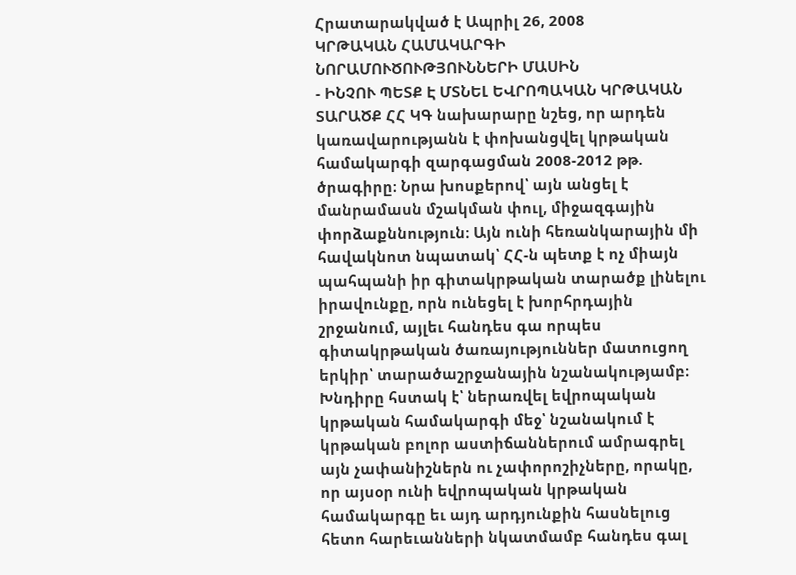Հրատարակված է Ապրիլ 26, 2008
ԿՐԹԱԿԱՆ ՀԱՄԱԿԱՐԳԻ ՆՈՐԱՄՈՒԾՈՒԹՅՈՒՆՆԵՐԻ ՄԱՍԻՆ
- ԻՆՉՈՒ ՊԵՏՔ Է ՄՏՆԵԼ ԵՎՐՈՊԱԿԱՆ ԿՐԹԱԿԱՆ ՏԱՐԱԾՔ ՀՀ ԿԳ նախարարը նշեց, որ արդեն կառավարությանն է փոխանցվել կրթական համակարգի զարգացման 2008-2012 թթ. ծրագիրը։ Նրա խոսքերով՝ այն անցել է մանրամասն մշակման փուլ, միջազգային փորձաքննություն։ Այն ունի հեռանկարային մի հավակնոտ նպատակ՝ ՀՀ-ն պետք է ոչ միայն պահպանի իր գիտակրթական տարածք լինելու իրավունքը, որն ունեցել է խորհրդային շրջանում, այլեւ հանդես գա որպես գիտակրթական ծառայություններ մատուցող երկիր՝ տարածաշրջանային նշանակությամբ։ Խնդիրը հստակ է՝ ներառվել եվրոպական կրթական համակարգի մեջ՝ նշանակում է կրթական բոլոր աստիճաններում ամրագրել այն չափանիշներն ու չափորոշիչները, որակը, որ այսօր ունի եվրոպական կրթական համակարգը եւ այդ արդյունքին հասնելուց հետո հարեւանների նկատմամբ հանդես գալ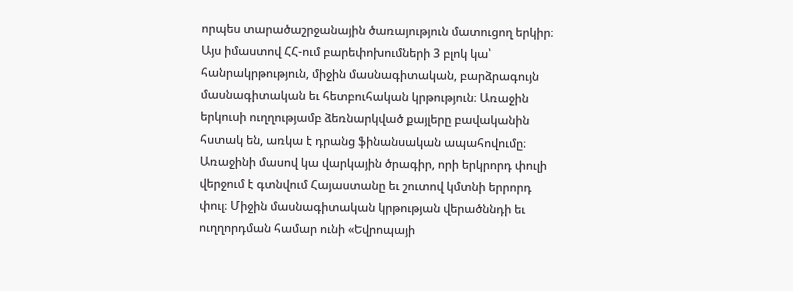որպես տարածաշրջանային ծառայություն մատուցող երկիր։ Այս իմաստով ՀՀ-ում բարեփոխումների 3 բլոկ կա՝ հանրակրթություն, միջին մասնագիտական, բարձրագույն մասնագիտական եւ հետբուհական կրթություն։ Առաջին երկուսի ուղղությամբ ձեռնարկված քայլերը բավականին հստակ են, առկա է դրանց ֆինանսական ապահովումը։ Առաջինի մասով կա վարկային ծրագիր, որի երկրորդ փուլի վերջում է գտնվում Հայաստանը եւ շուտով կմտնի երրորդ փուլ։ Միջին մասնագիտական կրթության վերածննդի եւ ուղղորդման համար ունի «Եվրոպայի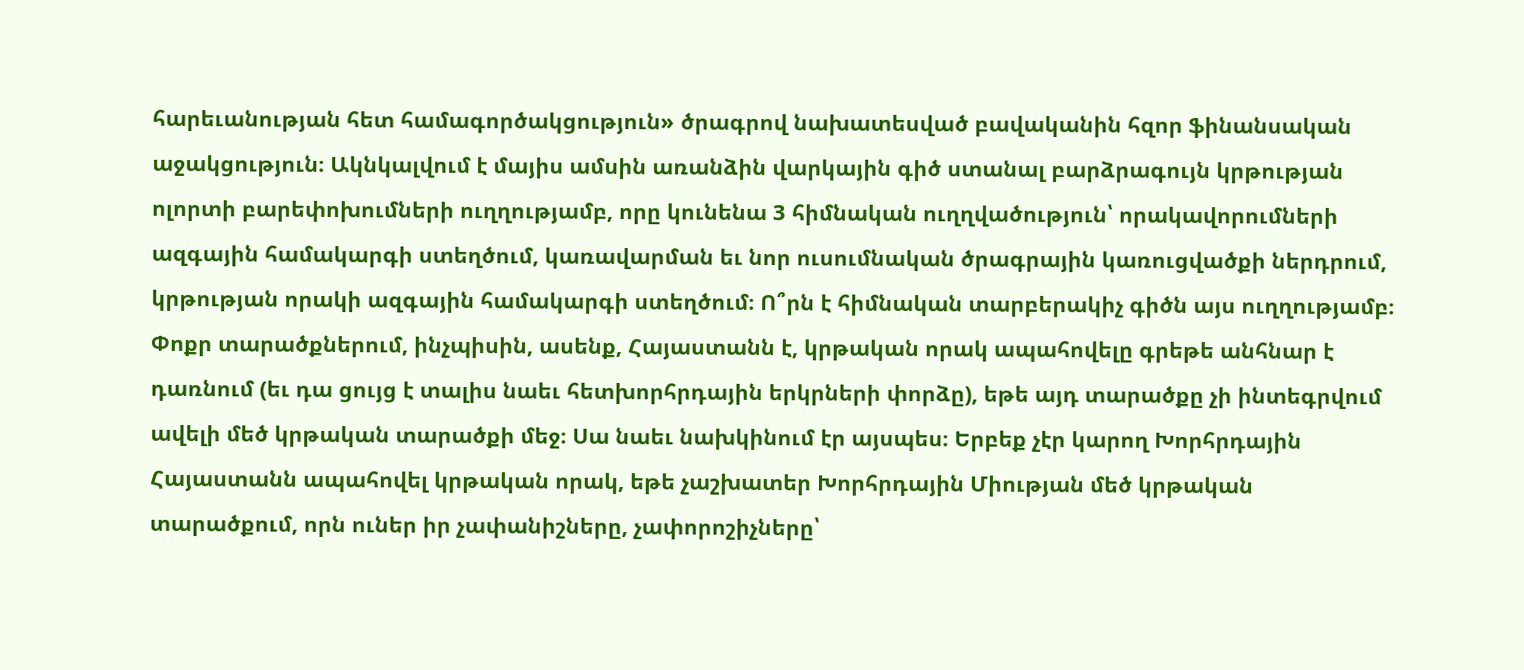հարեւանության հետ համագործակցություն» ծրագրով նախատեսված բավականին հզոր ֆինանսական աջակցություն։ Ակնկալվում է մայիս ամսին առանձին վարկային գիծ ստանալ բարձրագույն կրթության ոլորտի բարեփոխումների ուղղությամբ, որը կունենա 3 հիմնական ուղղվածություն՝ որակավորումների ազգային համակարգի ստեղծում, կառավարման եւ նոր ուսումնական ծրագրային կառուցվածքի ներդրում, կրթության որակի ազգային համակարգի ստեղծում։ Ո՞րն է հիմնական տարբերակիչ գիծն այս ուղղությամբ։ Փոքր տարածքներում, ինչպիսին, ասենք, Հայաստանն է, կրթական որակ ապահովելը գրեթե անհնար է դառնում (եւ դա ցույց է տալիս նաեւ հետխորհրդային երկրների փորձը), եթե այդ տարածքը չի ինտեգրվում ավելի մեծ կրթական տարածքի մեջ։ Սա նաեւ նախկինում էր այսպես։ Երբեք չէր կարող Խորհրդային Հայաստանն ապահովել կրթական որակ, եթե չաշխատեր Խորհրդային Միության մեծ կրթական տարածքում, որն ուներ իր չափանիշները, չափորոշիչները՝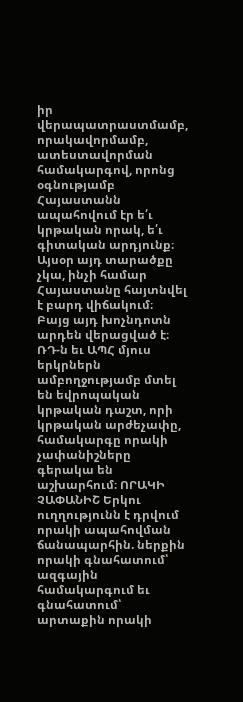իր վերապատրաստմամբ, որակավորմամբ, ատեստավորման համակարգով, որոնց օգնությամբ Հայաստանն ապահովում էր ե՛ւ կրթական որակ, ե՛ւ գիտական արդյունք։ Այսօր այդ տարածքը չկա, ինչի համար Հայաստանը հայտնվել է բարդ վիճակում։ Բայց այդ խոչնդոտն արդեն վերացված է։ ՌԴ-ն եւ ԱՊՀ մյուս երկրներն ամբողջությամբ մտել են եվրոպական կրթական դաշտ, որի կրթական արժեչափը, համակարգը որակի չափանիշները գերակա են աշխարհում։ ՈՐԱԿԻ ՉԱՓԱՆԻՇ Երկու ուղղությունն է դրվում որակի ապահովման ճանապարհին. ներքին որակի գնահատում՝ ազգային համակարգում եւ գնահատում՝ արտաքին որակի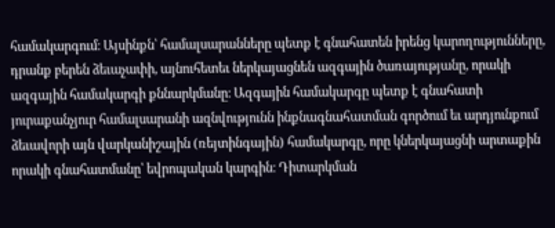համակարգում։ Այսինքն՝ համալսարանները պետք է գնահատեն իրենց կարողությունները, դրանք բերեն ձեւաչափի, այնուհետեւ ներկայացնեն ազգային ծառայությանը, որակի ազգային համակարգի քննարկմանը։ Ազգային համակարգը պետք է գնահատի յուրաքանչյուր համալսարանի ազնվությունն ինքնագնահատման գործում եւ արդյունքում ձեւավորի այն վարկանիշային (ռեյտինգային) համակարգը, որը կներկայացնի արտաքին որակի գնահատմանը՝ եվրոպական կարգին։ Դիտարկման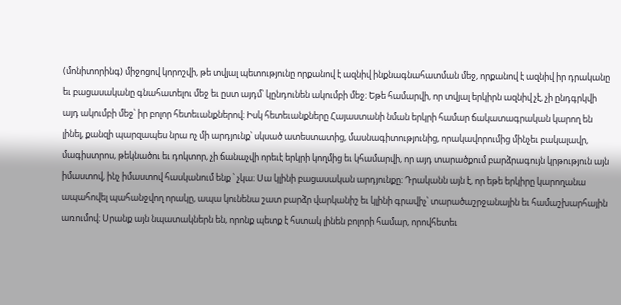(մոնիտորինգ) միջոցով կորոշվի, թե տվյալ պետությունը որքանով է ազնիվ ինքնագնահատման մեջ, որքանով է ազնիվ իր դրականը եւ բացասականը գնահատելու մեջ եւ ըստ այդմ՝ կընդունեն ակումբի մեջ։ Եթե համարվի, որ տվյալ երկիրն ազնիվ չէ, չի ընդգրկվի այդ ակումբի մեջ՝ իր բոլոր հետեւանքներով։ Իսկ հետեւանքները Հայաստանի նման երկրի համար ճակատագրական կարող են լինել, քանզի պարզապես նրա ոչ մի արդյունք՝ սկսած ատեստատից, մասնագիտությունից, որակավորումից մինչեւ բակալավր, մագիստրոս, թեկնածու եւ դոկտոր, չի ճանաչվի որեւէ երկրի կողմից եւ կհամարվի, որ այդ տարածքում բարձրագույն կրթություն այն իմաստով, ինչ իմաստով հասկանում ենք ՝ չկա։ Սա կլինի բացասական արդյունքը։ Դրականն այն է, որ եթե երկիրը կարողանա ապահովել պահանջվող որակը, ապա կունենա շատ բարձր վարկանիշ եւ կլինի գրավիչ՝ տարածաշրջանային եւ համաշխարհային առումով։ Սրանք այն նպատակներն են, որոնք պետք է հստակ լինեն բոլորի համար, որովհետեւ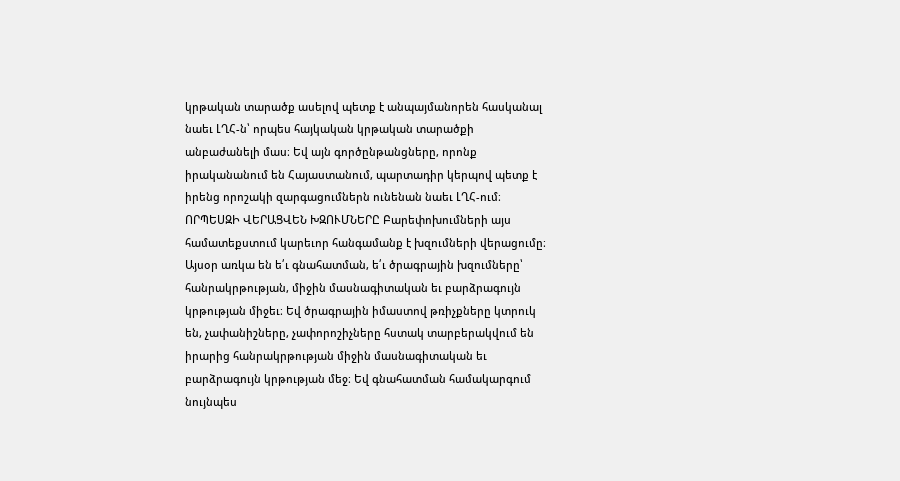կրթական տարածք ասելով պետք է անպայմանորեն հասկանալ նաեւ ԼՂՀ-ն՝ որպես հայկական կրթական տարածքի անբաժանելի մաս։ Եվ այն գործընթանցները, որոնք իրականանում են Հայաստանում, պարտադիր կերպով պետք է իրենց որոշակի զարգացումներն ունենան նաեւ ԼՂՀ-ում։ ՈՐՊԵՍԶԻ ՎԵՐԱՑՎԵՆ ԽԶՈՒՄՆԵՐԸ Բարեփոխումների այս համատեքստում կարեւոր հանգամանք է խզումների վերացումը։ Այսօր առկա են ե՛ւ գնահատման, ե՛ւ ծրագրային խզումները՝ հանրակրթության, միջին մասնագիտական եւ բարձրագույն կրթության միջեւ։ Եվ ծրագրային իմաստով թռիչքները կտրուկ են, չափանիշները, չափորոշիչները հստակ տարբերակվում են իրարից հանրակրթության միջին մասնագիտական եւ բարձրագույն կրթության մեջ։ Եվ գնահատման համակարգում նույնպես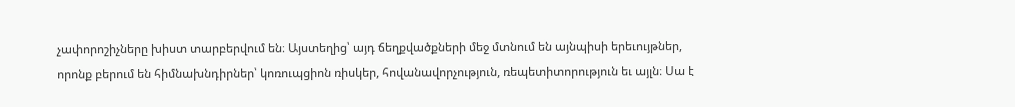չափորոշիչները խիստ տարբերվում են։ Այստեղից՝ այդ ճեղքվածքների մեջ մտնում են այնպիսի երեւույթներ, որոնք բերում են հիմնախնդիրներ՝ կոռուպցիոն ռիսկեր, հովանավորչություն, ռեպետիտորություն եւ այլն։ Սա է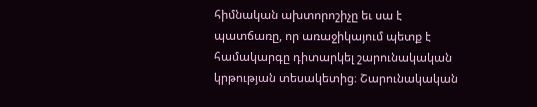հիմնական ախտորոշիչը եւ սա է պատճառը, որ առաջիկայում պետք է համակարգը դիտարկել շարունակական կրթության տեսակետից։ Շարունակական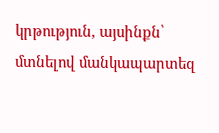կրթություն, այսինքն՝ մտնելով մանկապարտեզ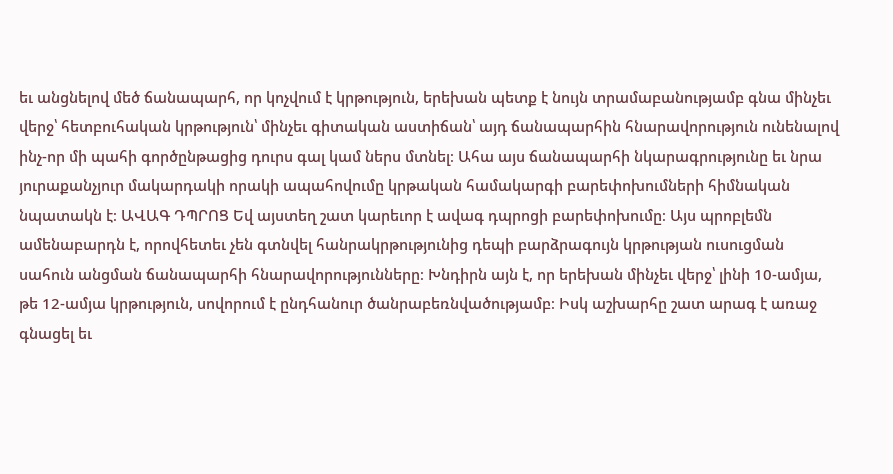եւ անցնելով մեծ ճանապարհ, որ կոչվում է կրթություն, երեխան պետք է նույն տրամաբանությամբ գնա մինչեւ վերջ՝ հետբուհական կրթություն՝ մինչեւ գիտական աստիճան՝ այդ ճանապարհին հնարավորություն ունենալով ինչ-որ մի պահի գործընթացից դուրս գալ կամ ներս մտնել։ Ահա այս ճանապարհի նկարագրությունը եւ նրա յուրաքանչյուր մակարդակի որակի ապահովումը կրթական համակարգի բարեփոխումների հիմնական նպատակն է։ ԱՎԱԳ ԴՊՐՈՑ Եվ այստեղ շատ կարեւոր է ավագ դպրոցի բարեփոխումը։ Այս պրոբլեմն ամենաբարդն է, որովհետեւ չեն գտնվել հանրակրթությունից դեպի բարձրագույն կրթության ուսուցման սահուն անցման ճանապարհի հնարավորությունները։ Խնդիրն այն է, որ երեխան մինչեւ վերջ՝ լինի 10-ամյա, թե 12-ամյա կրթություն, սովորում է ընդհանուր ծանրաբեռնվածությամբ։ Իսկ աշխարհը շատ արագ է առաջ գնացել եւ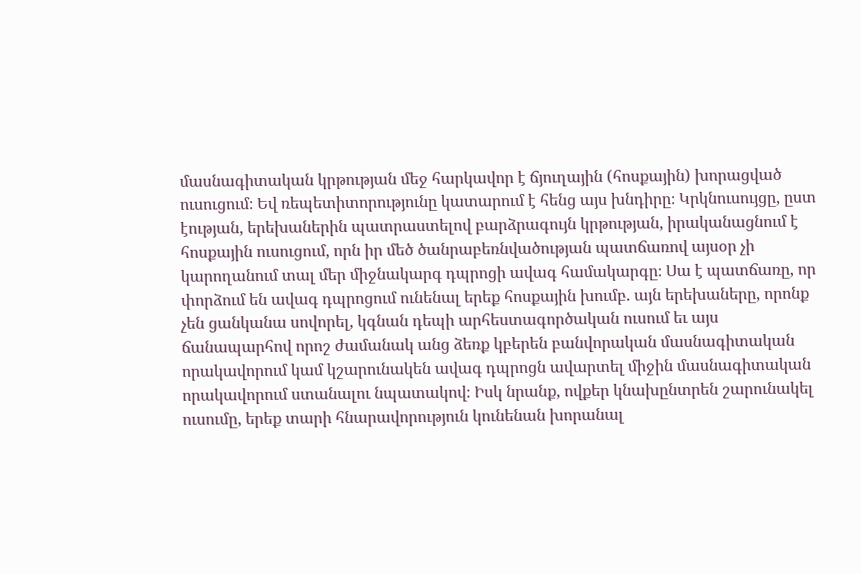մասնագիտական կրթության մեջ հարկավոր է ճյուղային (հոսքային) խորացված ուսուցում։ Եվ ռեպետիտորությունը կատարում է հենց այս խնդիրը։ Կրկնուսույցը, ըստ էության, երեխաներին պատրաստելով բարձրագույն կրթության, իրականացնում է հոսքային ուսուցում, որն իր մեծ ծանրաբեռնվածության պատճառով այսօր չի կարողանում տալ մեր միջնակարգ դպրոցի ավագ համակարգը։ Սա է պատճառը, որ փորձում են ավագ դպրոցում ունենալ երեք հոսքային խումբ. այն երեխաները, որոնք չեն ցանկանա սովորել, կգնան դեպի արհեստագործական ուսում եւ այս ճանապարհով որոշ ժամանակ անց ձեռք կբերեն բանվորական մասնագիտական որակավորում կամ կշարունակեն ավագ դպրոցն ավարտել միջին մասնագիտական որակավորում ստանալու նպատակով։ Իսկ նրանք, ովքեր կնախընտրեն շարունակել ուսումը, երեք տարի հնարավորություն կունենան խորանալ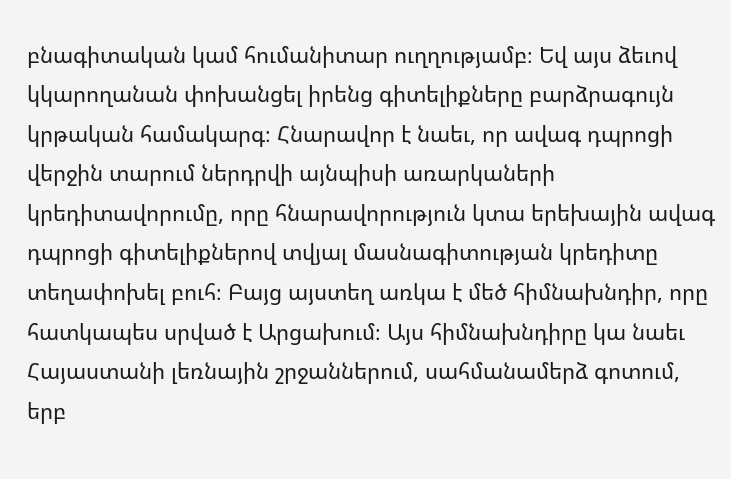բնագիտական կամ հումանիտար ուղղությամբ։ Եվ այս ձեւով կկարողանան փոխանցել իրենց գիտելիքները բարձրագույն կրթական համակարգ։ Հնարավոր է նաեւ, որ ավագ դպրոցի վերջին տարում ներդրվի այնպիսի առարկաների կրեդիտավորումը, որը հնարավորություն կտա երեխային ավագ դպրոցի գիտելիքներով տվյալ մասնագիտության կրեդիտը տեղափոխել բուհ։ Բայց այստեղ առկա է մեծ հիմնախնդիր, որը հատկապես սրված է Արցախում։ Այս հիմնախնդիրը կա նաեւ Հայաստանի լեռնային շրջաններում, սահմանամերձ գոտում, երբ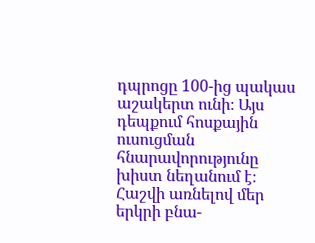դպրոցը 100-ից պակաս աշակերտ ունի։ Այս դեպքում հոսքային ուսուցման հնարավորությունը խիստ նեղանում է։ Հաշվի առնելով մեր երկրի բնա-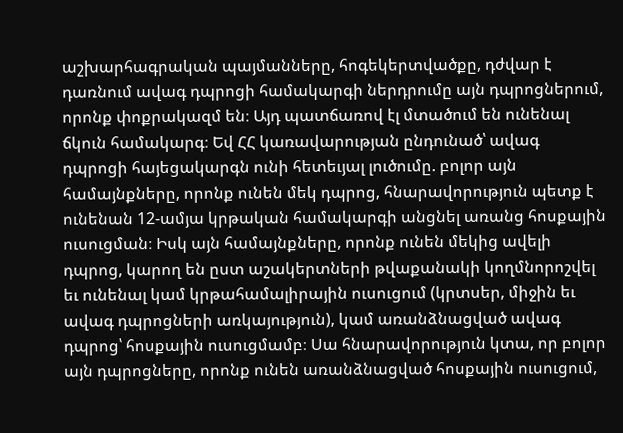աշխարհագրական պայմանները, հոգեկերտվածքը, դժվար է դառնում ավագ դպրոցի համակարգի ներդրումը այն դպրոցներում, որոնք փոքրակազմ են։ Այդ պատճառով էլ մտածում են ունենալ ճկուն համակարգ։ Եվ ՀՀ կառավարության ընդունած՝ ավագ դպրոցի հայեցակարգն ունի հետեւյալ լուծումը. բոլոր այն համայնքները, որոնք ունեն մեկ դպրոց, հնարավորություն պետք է ունենան 12-ամյա կրթական համակարգի անցնել առանց հոսքային ուսուցման։ Իսկ այն համայնքները, որոնք ունեն մեկից ավելի դպրոց, կարող են ըստ աշակերտների թվաքանակի կողմնորոշվել եւ ունենալ կամ կրթահամալիրային ուսուցում (կրտսեր, միջին եւ ավագ դպրոցների առկայություն), կամ առանձնացված ավագ դպրոց՝ հոսքային ուսուցմամբ։ Սա հնարավորություն կտա, որ բոլոր այն դպրոցները, որոնք ունեն առանձնացված հոսքային ուսուցում,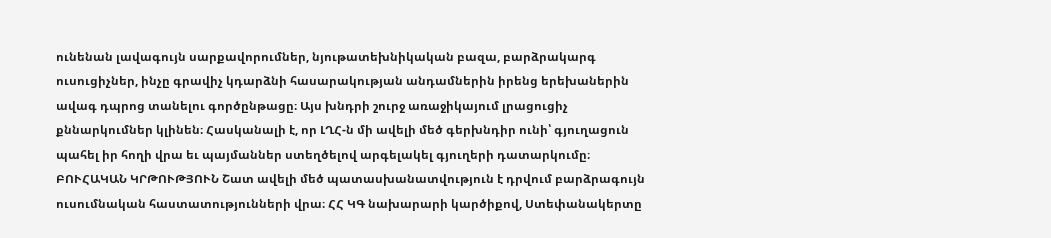ունենան լավագույն սարքավորումներ, նյութատեխնիկական բազա, բարձրակարգ ուսուցիչներ, ինչը գրավիչ կդարձնի հասարակության անդամներին իրենց երեխաներին ավագ դպրոց տանելու գործընթացը։ Այս խնդրի շուրջ առաջիկայում լրացուցիչ քննարկումներ կլինեն։ Հասկանալի է, որ ԼՂՀ-ն մի ավելի մեծ գերխնդիր ունի՝ գյուղացուն պահել իր հողի վրա եւ պայմաններ ստեղծելով արգելակել գյուղերի դատարկումը։ ԲՈՒՀԱԿԱՆ ԿՐԹՈՒԹՅՈՒՆ Շատ ավելի մեծ պատասխանատվություն է դրվում բարձրագույն ուսումնական հաստատությունների վրա։ ՀՀ ԿԳ նախարարի կարծիքով, Ստեփանակերտը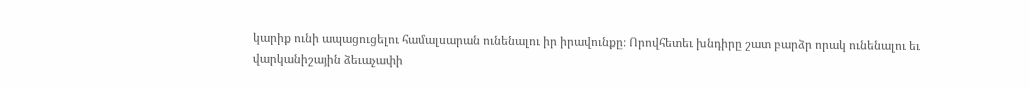կարիք ունի ապացուցելու համալսարան ունենալու իր իրավունքը։ Որովհետեւ խնդիրը շատ բարձր որակ ունենալու եւ վարկանիշային ձեւաչափի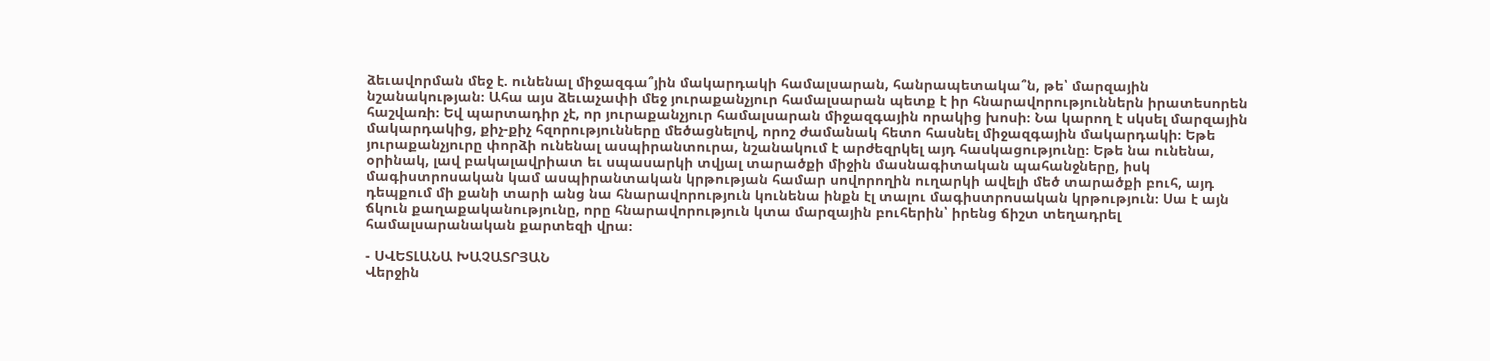ձեւավորման մեջ է. ունենալ միջազգա՞յին մակարդակի համալսարան, հանրապետակա՞ն, թե՝ մարզային նշանակության։ Ահա այս ձեւաչափի մեջ յուրաքանչյուր համալսարան պետք է իր հնարավորություններն իրատեսորեն հաշվառի։ Եվ պարտադիր չէ, որ յուրաքանչյուր համալսարան միջազգային որակից խոսի։ Նա կարող է սկսել մարզային մակարդակից, քիչ-քիչ հզորությունները մեծացնելով, որոշ ժամանակ հետո հասնել միջազգային մակարդակի։ Եթե յուրաքանչյուրը փորձի ունենալ ասպիրանտուրա, նշանակում է արժեզրկել այդ հասկացությունը։ Եթե նա ունենա, օրինակ, լավ բակալավրիատ եւ սպասարկի տվյալ տարածքի միջին մասնագիտական պահանջները, իսկ մագիստրոսական կամ ասպիրանտական կրթության համար սովորողին ուղարկի ավելի մեծ տարածքի բուհ, այդ դեպքում մի քանի տարի անց նա հնարավորություն կունենա ինքն էլ տալու մագիստրոսական կրթություն։ Սա է այն ճկուն քաղաքականությունը, որը հնարավորություն կտա մարզային բուհերին՝ իրենց ճիշտ տեղադրել համալսարանական քարտեզի վրա։

- ՍՎԵՏԼԱՆԱ ԽԱՉԱՏՐՅԱՆ
Վերջին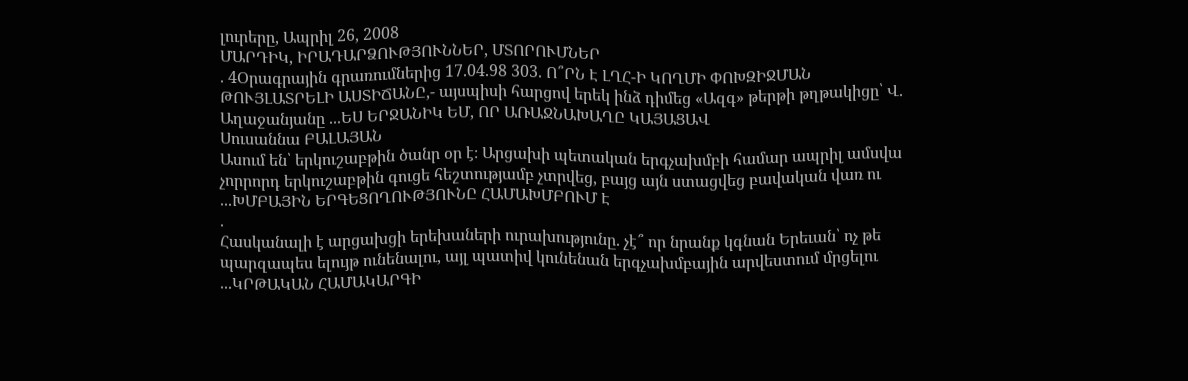լուրերը, Ապրիլ 26, 2008
ՄԱՐԴԻԿ, ԻՐԱԴԱՐՁՈՒԹՅՈՒՆՆԵՐ, ՄՏՈՐՈՒՄՆԵՐ
. 4Օրագրային գրառումներից 17.04.98 303. Ո՞ՐՆ Է ԼՂՀ-Ի ԿՈՂՄԻ ՓՈԽԶԻՋՄԱՆ ԹՈՒՅԼԱՏՐԵԼԻ ԱՍՏԻՃԱՆԸ,- այսպիսի հարցով երեկ ինձ դիմեց «Ազգ» թերթի թղթակիցը՝ Վ. Աղաջանյանը ...ԵՍ ԵՐՋԱՆԻԿ ԵՄ, ՈՐ ԱՌԱՋՆԱԽԱՂԸ ԿԱՅԱՑԱՎ
Սուսաննա ԲԱԼԱՅԱՆ
Ասում են՝ երկուշաբթին ծանր օր է։ Արցախի պետական երգչախմբի համար ապրիլ ամսվա չորրորդ երկուշաբթին գուցե հեշտությամբ չտրվեց, բայց այն ստացվեց բավական վառ ու ...ԽՄԲԱՅԻՆ ԵՐԳԵՑՈՂՈՒԹՅՈՒՆԸ ՀԱՄԱԽՄԲՈՒՄ Է
.
Հասկանալի է արցախցի երեխաների ուրախությունը. չէ՞ որ նրանք կգնան Երեւան՝ ոչ թե պարզապես ելույթ ունենալու, այլ պատիվ կունենան երգչախմբային արվեստում մրցելու ...ԿՐԹԱԿԱՆ ՀԱՄԱԿԱՐԳԻ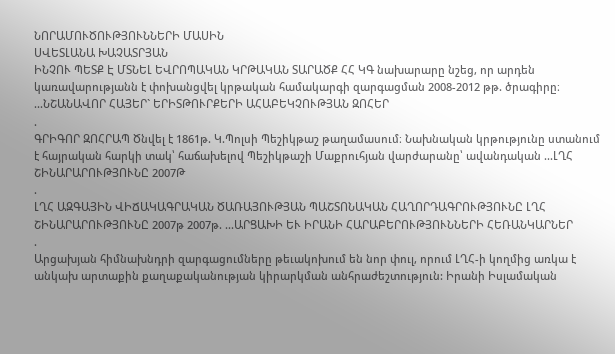ՆՈՐԱՄՈՒԾՈՒԹՅՈՒՆՆԵՐԻ ՄԱՍԻՆ
ՍՎԵՏԼԱՆԱ ԽԱՉԱՏՐՅԱՆ
ԻՆՉՈՒ ՊԵՏՔ Է ՄՏՆԵԼ ԵՎՐՈՊԱԿԱՆ ԿՐԹԱԿԱՆ ՏԱՐԱԾՔ ՀՀ ԿԳ նախարարը նշեց, որ արդեն կառավարությանն է փոխանցվել կրթական համակարգի զարգացման 2008-2012 թթ. ծրագիրը։ ...ՆՇԱՆԱՎՈՐ ՀԱՅԵՐ` ԵՐԻՏԹՈՒՐՔԵՐԻ ԱՀԱԲԵԿՉՈՒԹՅԱՆ ԶՈՀԵՐ
.
ԳՐԻԳՈՐ ԶՈՀՐԱՊ Ծնվել է 1861թ. Կ.Պոլսի Պեշիկթաշ թաղամասում։ Նախնական կրթությունը ստանում է հայրական հարկի տակ՝ հաճախելով Պեշիկթաշի Մաքրուհյան վարժարանը՝ ավանդական ...ԼՂՀ ՇԻՆԱՐԱՐՈՒԹՅՈՒՆԸ 2007Թ
.
ԼՂՀ ԱԶԳԱՅԻՆ ՎԻՃԱԿԱԳՐԱԿԱՆ ԾԱՌԱՅՈՒԹՅԱՆ ՊԱՇՏՈՆԱԿԱՆ ՀԱՂՈՐԴԱԳՐՈՒԹՅՈՒՆԸ ԼՂՀ ՇԻՆԱՐԱՐՈՒԹՅՈՒՆԸ 2007թ 2007թ. ...ԱՐՑԱԽԻ ԵՒ ԻՐԱՆԻ ՀԱՐԱԲԵՐՈՒԹՅՈՒՆՆԵՐԻ ՀԵՌԱՆԿԱՐՆԵՐ
.
Արցախյան հիմնախնդրի զարգացումները թեւակոխում են նոր փուլ, որում ԼՂՀ-ի կողմից առկա է անկախ արտաքին քաղաքականության կիրարկման անհրաժեշտություն: Իրանի Իսլամական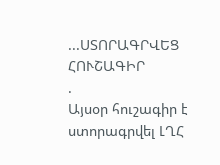...ՍՏՈՐԱԳՐՎԵՑ ՀՈՒՇԱԳԻՐ
.
Այսօր հուշագիր է ստորագրվել ԼՂՀ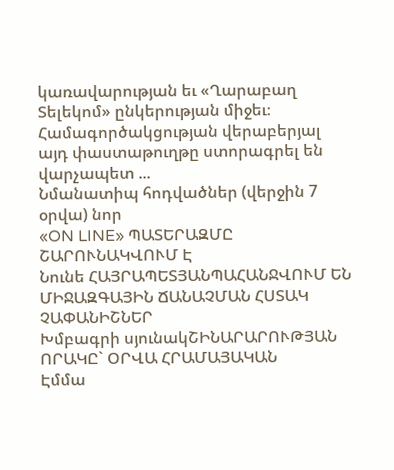կառավարության եւ «Ղարաբաղ Տելեկոմ» ընկերության միջեւ։ Համագործակցության վերաբերյալ այդ փաստաթուղթը ստորագրել են վարչապետ ...
Նմանատիպ հոդվածներ (վերջին 7 օրվա) նոր
«ON LINE» ՊԱՏԵՐԱԶՄԸ ՇԱՐՈՒՆԱԿՎՈՒՄ Է
Նունե ՀԱՅՐԱՊԵՏՅԱՆՊԱՀԱՆՋՎՈՒՄ ԵՆ ՄԻՋԱԶԳԱՅԻՆ ՃԱՆԱՉՄԱՆ ՀՍՏԱԿ ՉԱՓԱՆԻՇՆԵՐ
Խմբագրի սյունակՇԻՆԱՐԱՐՈՒԹՅԱՆ ՈՐԱԿԸ` ՕՐՎԱ ՀՐԱՄԱՅԱԿԱՆ
Էմմա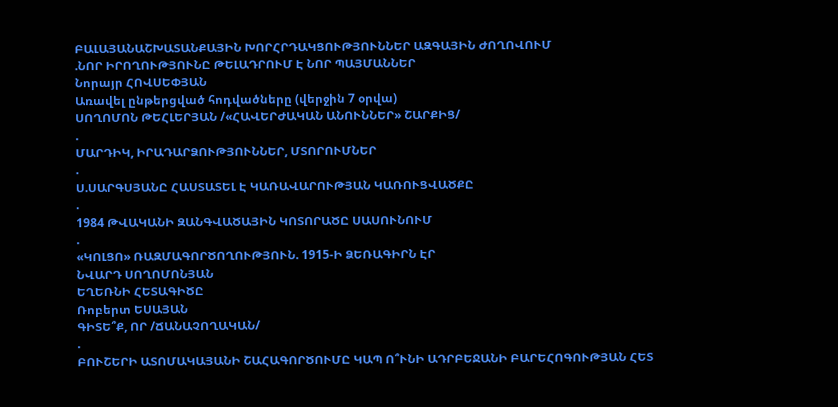ԲԱԼԱՅԱՆԱՇԽԱՏԱՆՔԱՅԻՆ ԽՈՐՀՐԴԱԿՑՈՒԹՅՈՒՆՆԵՐ ԱԶԳԱՅԻՆ ԺՈՂՈՎՈՒՄ
.ՆՈՐ ԻՐՈՂՈՒԹՅՈՒՆԸ ԹԵԼԱԴՐՈՒՄ Է ՆՈՐ ՊԱՅՄԱՆՆԵՐ
Նորայր ՀՈՎՍԵՓՅԱՆ
Առավել ընթերցված հոդվածները (վերջին 7 օրվա)
ՍՈՂՈՄՈՆ ԹԵՀԼԵՐՅԱՆ /«ՀԱՎԵՐԺԱԿԱՆ ԱՆՈՒՆՆԵՐ» ՇԱՐՔԻՑ/
.
ՄԱՐԴԻԿ, ԻՐԱԴԱՐՁՈՒԹՅՈՒՆՆԵՐ, ՄՏՈՐՈՒՄՆԵՐ
.
Ս.ՍԱՐԳՍՅԱՆԸ ՀԱՍՏԱՏԵԼ Է ԿԱՌԱՎԱՐՈՒԹՅԱՆ ԿԱՌՈՒՑՎԱԾՔԸ
.
1984 ԹՎԱԿԱՆԻ ԶԱՆԳՎԱԾԱՅԻՆ ԿՈՏՈՐԱԾԸ ՍԱՍՈՒՆՈՒՄ
.
«ԿՈԼՑՈ» ՌԱԶՄԱԳՈՐԾՈՂՈՒԹՅՈՒՆ. 1915-Ի ՁԵՌԱԳԻՐՆ ԷՐ
ՆՎԱՐԴ ՍՈՂՈՄՈՆՅԱՆ
ԵՂԵՌՆԻ ՀԵՏԱԳԻԾԸ
Ռոբերտ ԵՍԱՅԱՆ
ԳԻՏԵ՞Ք, ՈՐ /ՃԱՆԱՉՈՂԱԿԱՆ/
.
ԲՈՒՇԵՐԻ ԱՏՈՄԱԿԱՅԱՆԻ ՇԱՀԱԳՈՐԾՈՒՄԸ ԿԱՊ Ո՞ՒՆԻ ԱԴՐԲԵՋԱՆԻ ԲԱՐԵՀՈԳՈՒԹՅԱՆ ՀԵՏ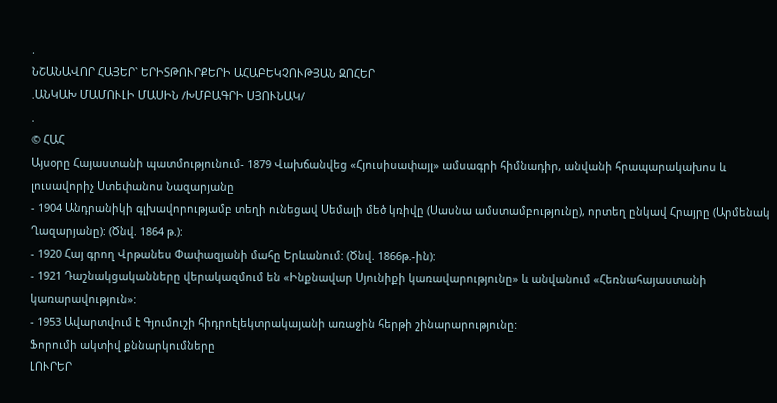.
ՆՇԱՆԱՎՈՐ ՀԱՅԵՐ` ԵՐԻՏԹՈՒՐՔԵՐԻ ԱՀԱԲԵԿՉՈՒԹՅԱՆ ԶՈՀԵՐ
.ԱՆԿԱԽ ՄԱՄՈՒԼԻ ՄԱՍԻՆ /ԽՄԲԱԳՐԻ ՍՅՈՒՆԱԿ/
.
© ՀԱՀ
Այսօրը Հայաստանի պատմությունում- 1879 Վախճանվեց «Հյուսիսափայլ» ամսագրի հիմնադիր, անվանի հրապարակախոս և լուսավորիչ Ստեփանոս Նազարյանը
- 1904 Անդրանիկի գլխավորությամբ տեղի ունեցավ Սեմալի մեծ կռիվը (Սասնա ամստամբությունը), որտեղ ընկավ Հրայրը (Արմենակ Ղազարյանը): (Ծնվ. 1864 թ.):
- 1920 Հայ գրող Վրթանես Փափազյանի մահը Երևանում: (Ծնվ. 1866թ.-ին):
- 1921 Դաշնակցականները վերակազմում են «Ինքնավար Սյունիքի կառավարությունը» և անվանում «Հեռնահայաստանի կառարավություն»:
- 1953 Ավարտվում է Գյումուշի հիդրոէլեկտրակայանի առաջին հերթի շինարարությունը:
Ֆորումի ակտիվ քննարկումները
ԼՈՒՐԵՐ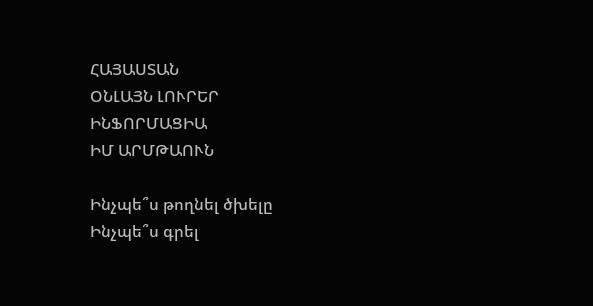ՀԱՅԱՍՏԱՆ
ՕՆԼԱՅՆ ԼՈՒՐԵՐ
ԻՆՖՈՐՄԱՑԻԱ
ԻՄ ԱՐՄԹԱՈՒՆ

Ինչպե՞ս թողնել ծխելը
Ինչպե՞ս գրել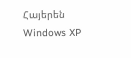Հայերեն Windows XP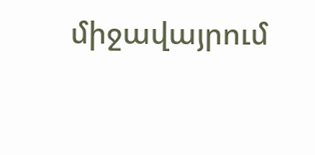միջավայրում